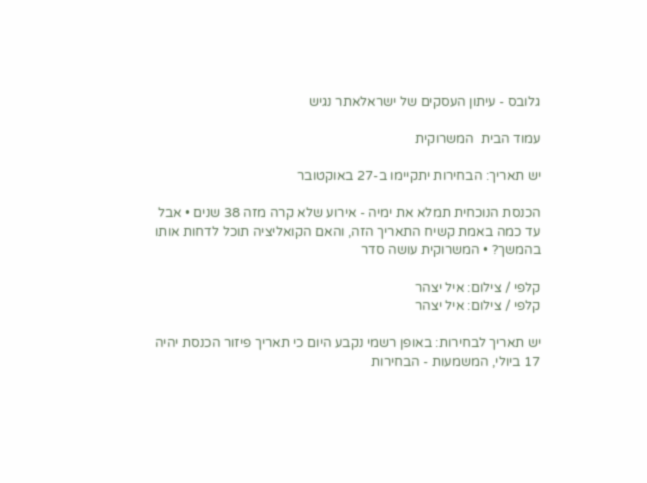גלובס - עיתון העסקים של ישראלאתר נגיש

עמוד הבית  המשרוקית

יש תאריך: הבחירות יתקיימו ב-27 באוקטובר

הכנסת הנוכחית תמלא את ימיה - אירוע שלא קרה מזה 38 שנים • אבל עד כמה באמת קשיח התאריך הזה, והאם הקואליציה תוכל לדחות אותו בהמשך? • המשרוקית עושה סדר

קלפי / צילום: איל יצהר
קלפי / צילום: איל יצהר

יש תאריך לבחירות: באופן רשמי נקבע היום כי תאריך פיזור הכנסת יהיה 17 ביולי, המשמעות - הבחירות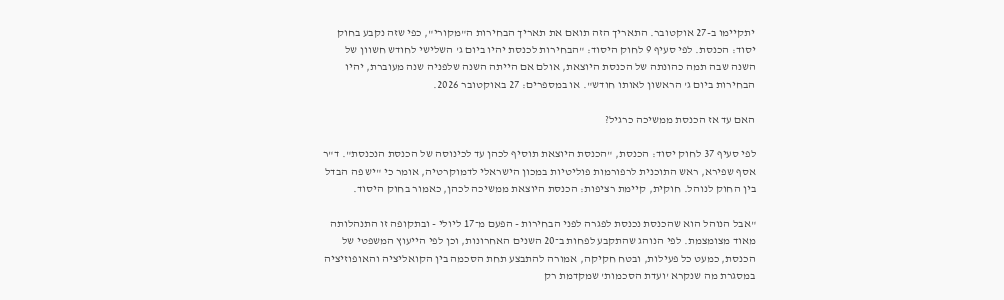יתקיימו ב-27 אוקטובר. התאריך הזה תואם את תאריך הבחירות ה"מקורי", כפי שזה נקבע בחוק יסוד: הכנסת. לפי סעיף 9 לחוק היסוד: "הבחירות לכנסת יהיו ביום ג' השלישי לחודש חשוון של השנה שבה תמה כהונתה של הכנסת היוצאת, אולם אם הייתה השנה שלפניה שנה מעוברת, יהיו הבחירות ביום ג' הראשון לאותו חודש". או במספרים: 27 באוקטובר 2026.

האם עד אז הכנסת ממשיכה כרגיל?

לפי סעיף 37 לחוק יסוד: הכנסת, "הכנסת היוצאת תוסיף לכהן עד לכינוסה של הכנסת הנכנסת". ד"ר אסף שפירא, ראש התוכנית לרפורמות פוליטיות במכון הישראלי לדמוקרטיה, אומר כי "יש פה הבדל בין החוק לנוהל. חוקית, קיימת רציפות: הכנסת היוצאת ממשיכה לכהן, כאמור בחוק היסוד.

"אבל הנוהל הוא שהכנסת נכנסת לפגרה לפני הבחירות - הפעם מ־17 ליולי - ובתקופה זו התנהלותה מאוד מצומצמת. לפי הנוהג שהתקבע לפחות ב־20 השנים האחרונות, וכן לפי הייעוץ המשפטי של הכנסת, כמעט כל פעילות, ובטח חקיקה, אמורה להתבצע תחת הסכמה בין הקואליציה והאופוזיציה במסגרת מה שנקרא 'ועדת הסכמות' שמקדמת רק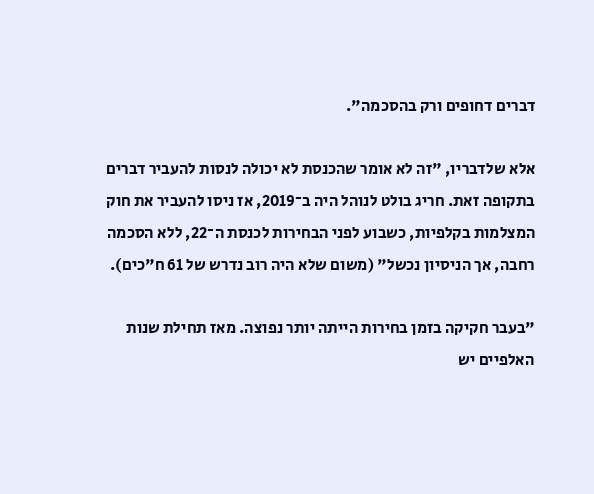דברים דחופים ורק בהסכמה".

אלא שלדבריו, "זה לא אומר שהכנסת לא יכולה לנסות להעביר דברים בתקופה זאת. חריג בולט לנוהל היה ב־2019, אז ניסו להעביר את חוק המצלמות בקלפיות, כשבוע לפני הבחירות לכנסת ה־22, ללא הסכמה רחבה, אך הניסיון נכשל" (משום שלא היה רוב נדרש של 61 ח"כים).

"בעבר חקיקה בזמן בחירות הייתה יותר נפוצה. מאז תחילת שנות האלפיים יש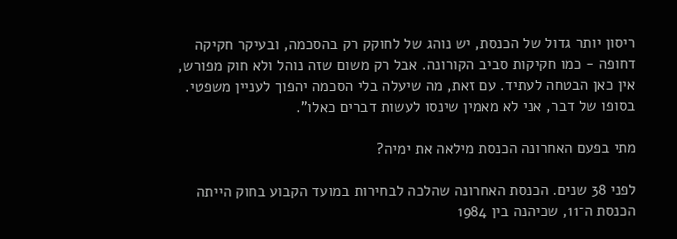ריסון יותר גדול של הכנסת, יש נוהג של לחוקק רק בהסכמה, ובעיקר חקיקה דחופה - כמו חקיקות סביב הקורונה. אבל רק משום שזה נוהל ולא חוק מפורש, אין כאן הבטחה לעתיד. עם זאת, מה שיעלה בלי הסכמה יהפוך לעניין משפטי. בסופו של דבר, אני לא מאמין שינסו לעשות דברים כאלו".

מתי בפעם האחרונה הכנסת מילאה את ימיה?

לפני 38 שנים. הכנסת האחרונה שהלכה לבחירות במועד הקבוע בחוק הייתה הכנסת ה־11, שכיהנה בין 1984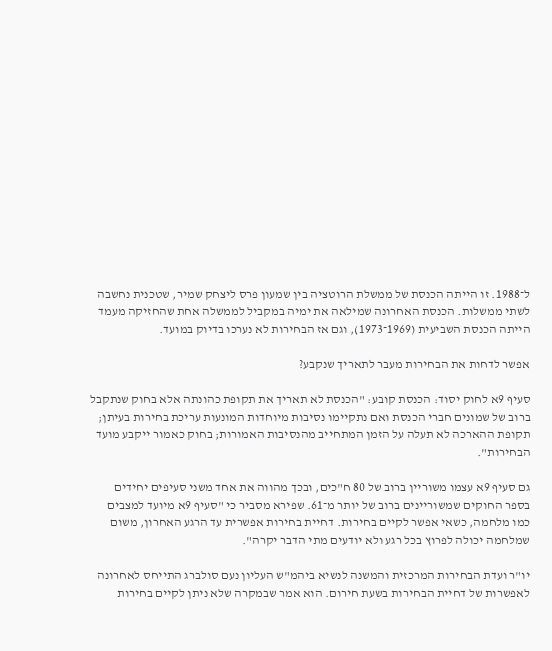ל־1988. זו הייתה הכנסת של ממשלת הרוטציה בין שמעון פרס ליצחק שמיר, שטכנית נחשבה לשתי ממשלות. הכנסת האחרונה שמילאה את ימיה במקביל לממשלה אחת שהחזיקה מעמד הייתה הכנסת השביעית (1969־1973), וגם אז הבחירות לא נערכו בדיוק במועד.

אפשר לדחות את הבחירות מעבר לתאריך שנקבע?

סעיף 9א לחוק יסוד: הכנסת קובע: "הכנסת לא תאריך את תקופת כהונתה אלא בחוק שנתקבל ברוב של שמונים חברי הכנסת ואם נתקיימו נסיבות מיוחדות המונעות עריכת בחירות בעיתן; תקופת ההארכה לא תעלה על הזמן המתחייב מהנסיבות האמורות; בחוק כאמור ייקבע מועד הבחירות".

גם סעיף 9א עצמו משוריין ברוב של 80 ח"כים, ובכך מהווה את אחד משני סעיפים יחידים בספר החוקים שמשוריינים ברוב של יותר מ־61. שפירא מסביר כי "סעיף 9א מיועד למצבים כמו מלחמה, כשאי אפשר לקיים בחירות. דחיית בחירות אפשרית עד הרגע האחרון, משום שמלחמה יכולה לפרוץ בכל רגע ולא יודעים מתי הדבר יקרה".

יו"ר ועדת הבחירות המרכזית והמשנה לנשיא ביהמ"ש העליון נעם סולברג התייחס לאחרונה לאפשרות של דחיית הבחירות בשעת חירום. הוא אמר שבמקרה שלא ניתן לקיים בחירות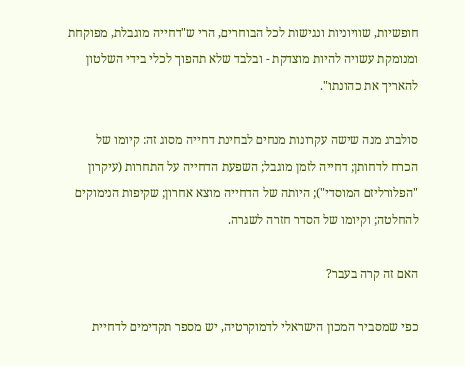חופשיות, שוויוניות ונגישות לכל הבוחרים, הרי ש"דחייה מוגבלת, מפוקחת ומנומקת עשויה להיות מוצדקת - ובלבד שלא תהפוך לכלי בידי השלטון להאריך את כהונתו".

סולברג מנה שישה עקרונות מנחים לבחינת דחייה מסוג זה: קיומו של הכרח לדחותן; דחייה לזמן מוגבל; השפעת הדחייה על התחרות (עיקרון "הפלורליזם המוסדי"); היותה של הדחייה מוצא אחרון; שקיפות הנימוקים להחלטה; וקיומו של הסדר חזרה לשגרה.

האם זה קרה בעבר?

כפי שמסביר המכון הישראלי לדמוקרטיה, יש מספר תקדימים לדחיית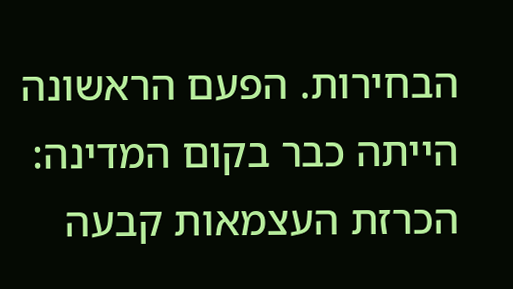הבחירות. הפעם הראשונה הייתה כבר בקום המדינה: הכרזת העצמאות קבעה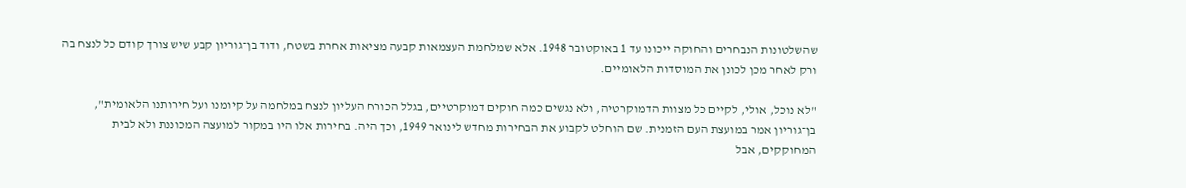שהשלטונות הנבחרים והחוקה ייכונו עד 1 באוקטובר 1948. אלא שמלחמת העצמאות קבעה מציאות אחרת בשטח, ודוד בן־גוריון קבע שיש צורך קודם כל לנצח בה ורק לאחר מכן לכונן את המוסדות הלאומיים.

"לא נוכל, אולי, לקיים כל מצוות הדמוקרטיה, ולא נגשים כמה חוקים דמוקרטיים, בגלל הכורח העליון לנצח במלחמה על קיומנו ועל חירותנו הלאומית", בן־גוריון אמר במועצת העם הזמנית. שם הוחלט לקבוע את הבחירות מחדש לינואר 1949, וכך היה. בחירות אלו היו במקור למועצה המכוננת ולא לבית המחוקקים, אבל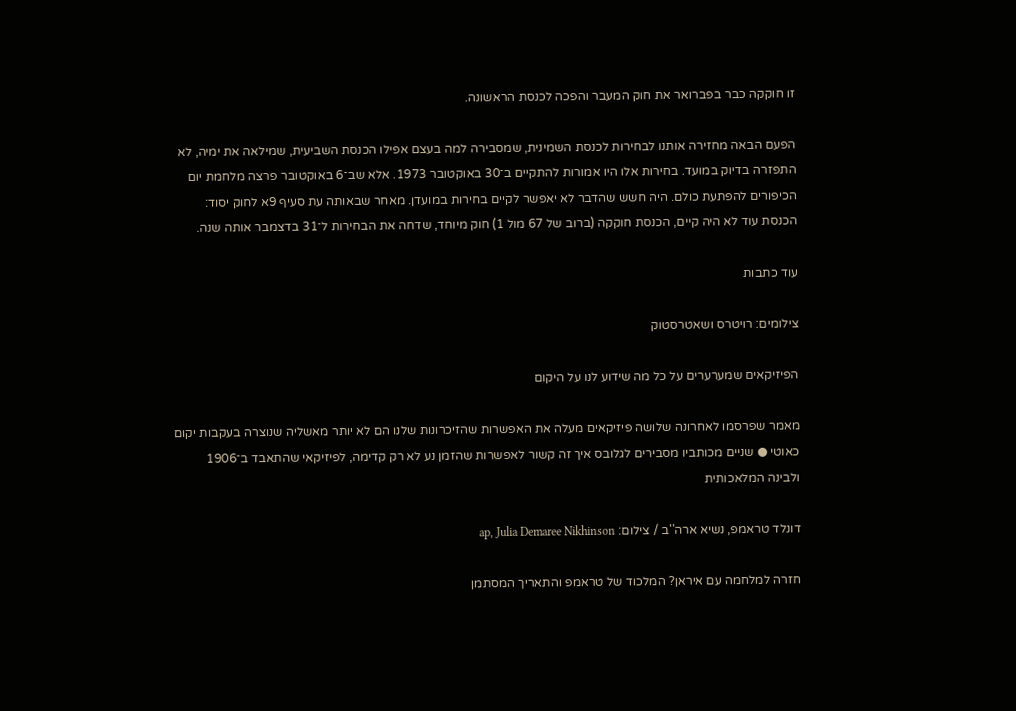זו חוקקה כבר בפברואר את חוק המעבר והפכה לכנסת הראשונה.

הפעם הבאה מחזירה אותנו לבחירות לכנסת השמינית, שמסבירה למה בעצם אפילו הכנסת השביעית, שמילאה את ימיה, לא התפזרה בדיוק במועד. בחירות אלו היו אמורות להתקיים ב־30 באוקטובר 1973. אלא שב־6 באוקטובר פרצה מלחמת יום הכיפורים להפתעת כולם. היה חשש שהדבר לא יאפשר לקיים בחירות במועדן. מאחר שבאותה עת סעיף 9א לחוק יסוד: הכנסת עוד לא היה קיים, הכנסת חוקקה (ברוב של 67 מול 1) חוק מיוחד, שדחה את הבחירות ל־31 בדצמבר אותה שנה.

עוד כתבות

צילומים: רויטרס ושאטרסטוק

הפיזיקאים שמערערים על כל מה שידוע לנו על היקום

מאמר שפרסמו לאחרונה שלושה פיזיקאים מעלה את האפשרות שהזיכרונות שלנו הם לא יותר מאשליה שנוצרה בעקבות יקום כאוטי ● שניים מכותביו מסבירים לגלובס איך זה קשור לאפשרות שהזמן נע לא רק קדימה, לפיזיקאי שהתאבד ב־1906 ולבינה המלאכותית

דונלד טראמפ, נשיא ארה''ב / צילום: ap, Julia Demaree Nikhinson

חזרה למלחמה עם איראן? המלכוד של טראמפ והתאריך המסתמן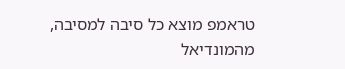טראמפ מוצא כל סיבה למסיבה, מהמונדיאל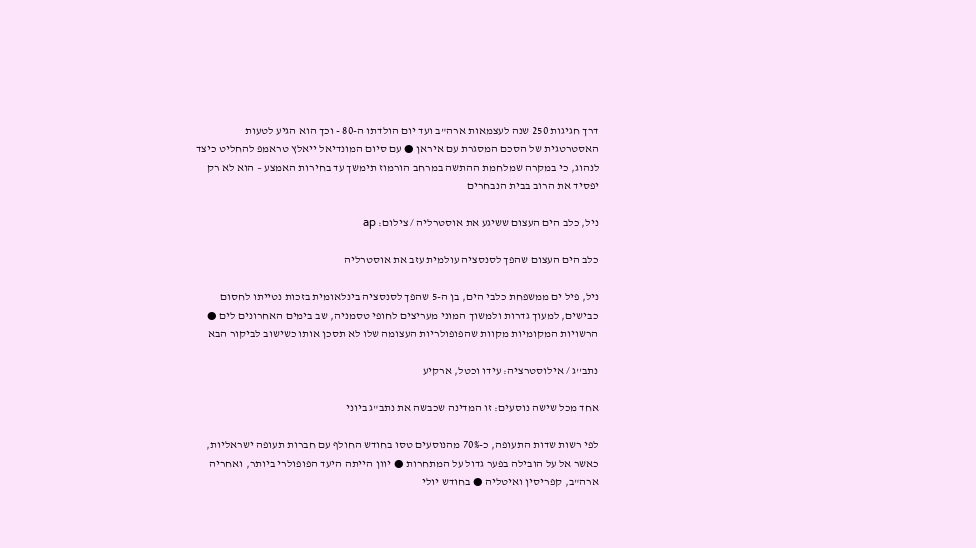דרך חגיגות 250 שנה לעצמאות ארה"ב ועד יום הולדתו ה-80 - וכך הוא הגיע לטעות האסטרטגית של הסכם המסגרת עם איראן ● עם סיום המונדיאל ייאלץ טראמפ להחליט כיצד לנהוג, כי במקרה שמלחמת ההתשה במרחב הורמוז תימשך עד בחירות האמצע – הוא לא רק יפסיד את הרוב בבית הנבחרים

ניל, כלב הים העצום ששיגע את אוסטרליה / צילום: ap

כלב הים העצום שהפך לסנסציה עולמית עזב את אוסטרליה

ניל, פיל ים ממשפחת כלבי הים, בן ה-5 שהפך לסנסציה בינלאומית בזכות נטייתו לחסום כבישים, למעוך גדרות ולמשוך המוני מעריצים לחופי טסמניה, שב בימים האחרונים לים ● הרשויות המקומיות מקוות שהפופולריות העצומה שלו לא תסכן אותו כשישוב לביקור הבא

נתב''ג / אילוסטרציה: עידו וכטל, ארקיע

אחד מכל שישה נוסעים: זו המדינה שכבשה את נתב"ג ביוני

לפי רשות שדות התעופה, כ-70% מהנוסעים טסו בחודש החולף עם חברות תעופה ישראליות, כאשר אל על הובילה בפער גדול על המתחרות ● יוון הייתה היעד הפופולרי ביותר, ואחריה ארה"ב, קפריסין ואיטליה ● בחודש יולי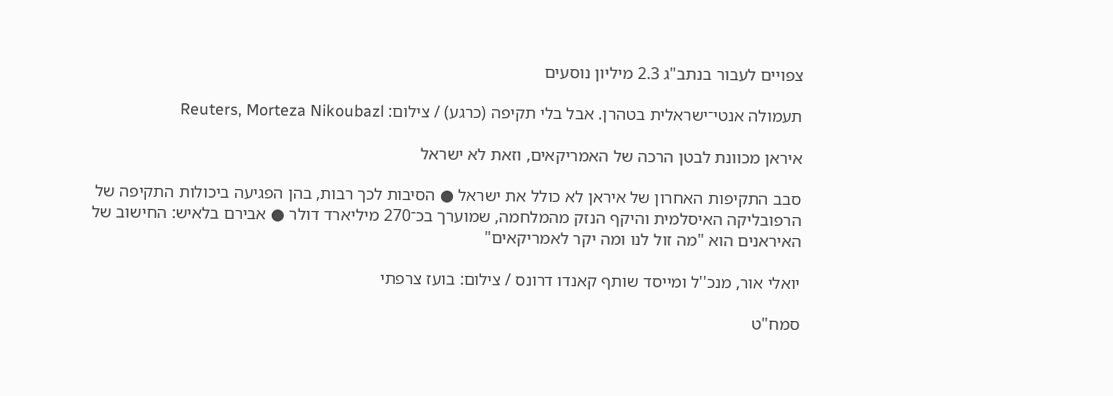צפויים לעבור בנתב"ג 2.3 מיליון נוסעים

תעמולה אנטי־ישראלית בטהרן. אבל בלי תקיפה (כרגע) / צילום: Reuters, Morteza Nikoubazl

איראן מכוונת לבטן הרכה של האמריקאים, וזאת לא ישראל

סבב התקיפות האחרון של איראן לא כולל את ישראל ● הסיבות לכך רבות, בהן הפגיעה ביכולות התקיפה של הרפובליקה האיסלמית והיקף הנזק מהמלחמה, שמוערך בכ־270 מיליארד דולר ● אבירם בלאיש: החישוב של האיראנים הוא "מה זול לנו ומה יקר לאמריקאים"

יואלי אור, מנכ''ל ומייסד שותף קאנדו דרונס / צילום: בועז צרפתי

סמח"ט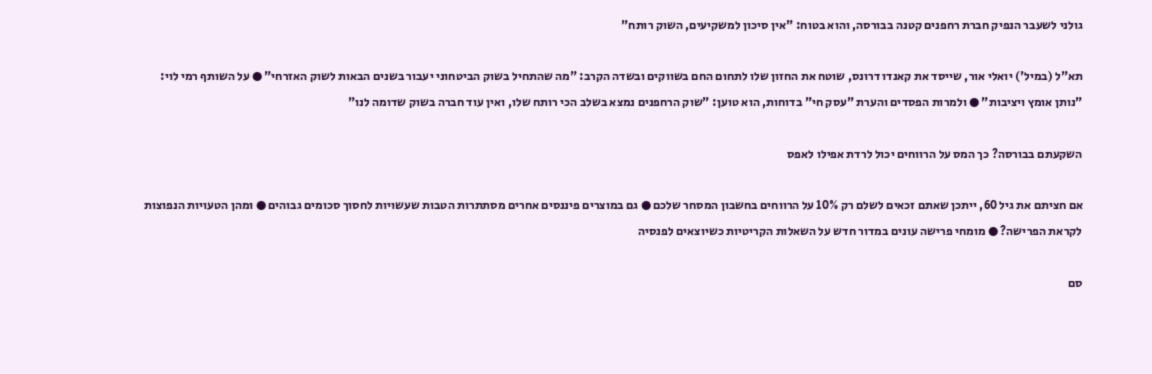גולני לשעבר הנפיק חברת רחפנים קטנה בבורסה, והוא בטוח: "אין סיכון למשקיעים, השוק רותח"

תא"ל (במיל') יואלי אור, שייסד את קאנדו דרונס, שוטח את החזון שלו לתחום החם בשווקים ובשדה הקרב: "מה שהתחיל בשוק הביטחוני יעבור בשנים הבאות לשוק האזרחי" ● על השותף רמי לוי: "נותן אומץ ויציבות" ● ולמרות הפסדים והערת "עסק חי" בדוחות, הוא טוען: "שוק הרחפנים נמצא בשלב הכי רותח שלו, ואין עוד חברה בשוק שדומה לנו"

השקעתם בבורסה? כך המס על הרווחים יכול לרדת אפילו לאפס

אם חציתם את גיל 60, ייתכן שאתם זכאים לשלם רק 10% על הרווחים בחשבון המסחר שלכם ● גם במוצרים פיננסים אחרים מסתתרות הטבות שעשויות לחסוך סכומים גבוהים ● ומהן הטעויות הנפוצות לקראת הפרישה? ● מומחי פרישה עונים במדור חדש על השאלות הקריטיות כשיוצאים לפנסיה

סם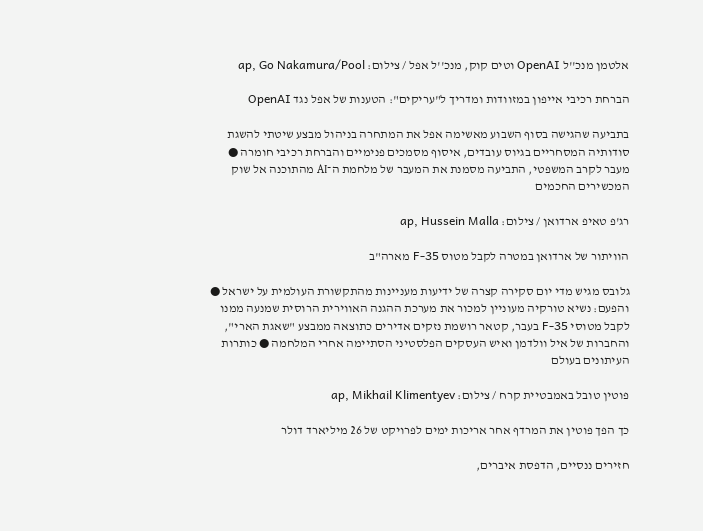אלטמן מנכ''ל OpenAI וטים קוק, מנכ''ל אפל / צילום: ap, Go Nakamura/Pool

הברחת רכיבי אייפון במזוודות ומדריך ל"עריקים": הטענות של אפל נגד OpenAI

בתביעה שהגישה בסוף השבוע מאשימה אפל את המתחרה בניהול מבצע שיטתי להשגת סודותיה המסחריים בגיוס עובדים, איסוף מסמכים פנימיים והברחת רכיבי חומרה ● מעבר לקרב המשפטי, התביעה מסמנת את המעבר של מלחמת ה־AI מהתוכנה אל שוק המכשירים החכמים

רג'פ טאיפ ארדואן / צילום: ap, Hussein Malla

הוויתור של ארדואן במטרה לקבל מטוס F-35 מארה"ב

גלובס מגיש מדי יום סקירה קצרה של ידיעות מעניינות מהתקשורת העולמית על ישראל ● והפעם: נשיא טורקיה מעוניין למכור את מערכת ההגנה האווירית הרוסית שמנעה ממנו לקבל מטוסי F-35 בעבר, קטאר רושמת נזקים אדירים כתוצאה ממבצע "שאגת הארי", והחברות של איל וולדמן ואיש העסקים הפלסטיני הסתיימה אחרי המלחמה ● כותרות העיתונים בעולם

פוטין טובל באמבטיית קרח / צילום: ap, Mikhail Klimentyev

כך הפך פוטין את המרדף אחר אריכות ימים לפרויקט של 26 מיליארד דולר

חזירים ננסיים, הדפסת איברים,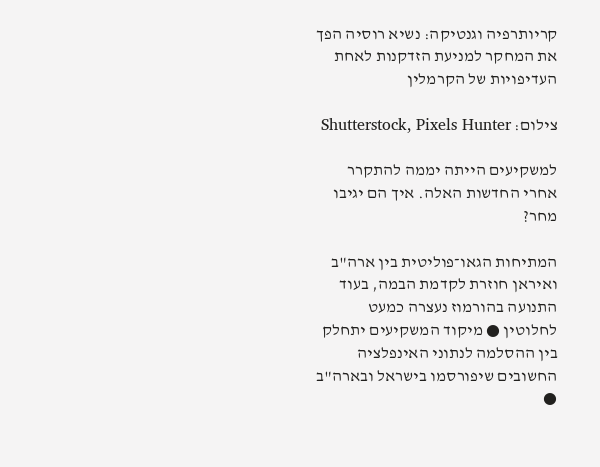קריותרפיה וגנטיקה: נשיא רוסיה הפך את המחקר למניעת הזדקנות לאחת העדיפויות של הקרמלין

צילום: Shutterstock, Pixels Hunter

למשקיעים הייתה יממה להתקרר אחרי החדשות האלה. איך הם יגיבו מחר?

המתיחות הגאו־פוליטית בין ארה"ב ואיראן חוזרת לקדמת הבמה, בעוד התנועה בהורמוז נעצרה כמעט לחלוטין ● מיקוד המשקיעים יתחלק בין ההסלמה לנתוני האינפלציה החשובים שיפורסמו בישראל ובארה"ב ●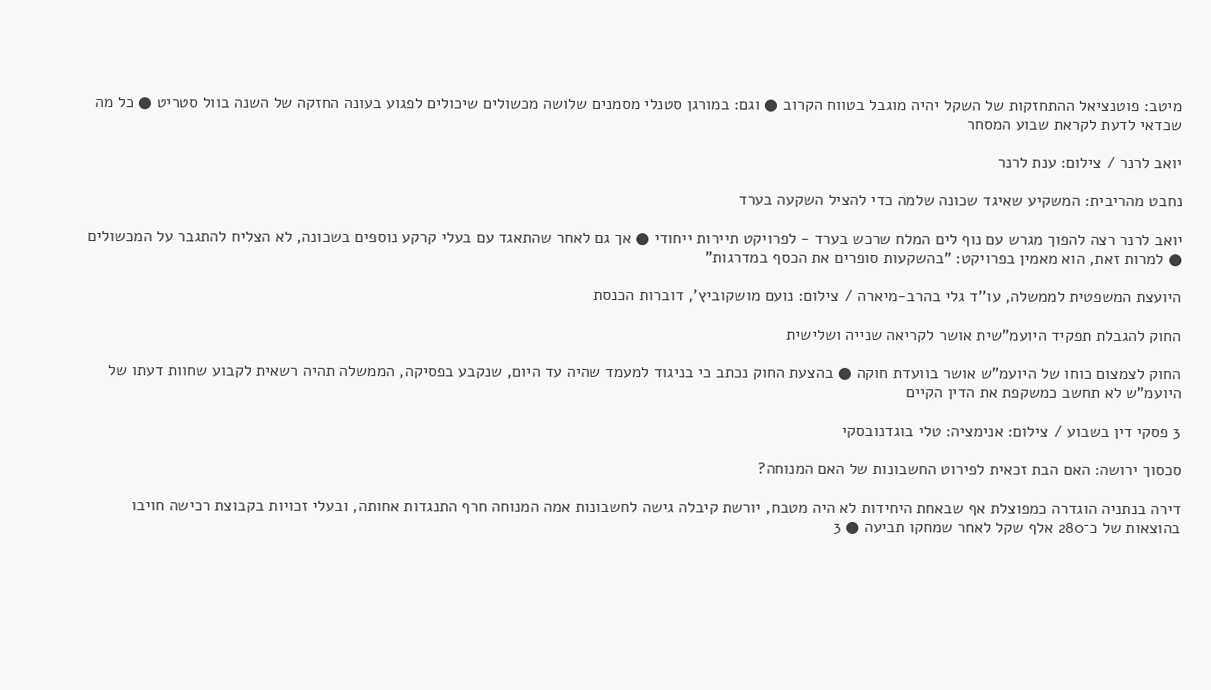מיטב: פוטנציאל ההתחזקות של השקל יהיה מוגבל בטווח הקרוב ● וגם: במורגן סטנלי מסמנים שלושה מכשולים שיכולים לפגוע בעונה החזקה של השנה בוול סטריט ● כל מה שכדאי לדעת לקראת שבוע המסחר

יואב לרנר / צילום: ענת לרנר

נחבט מהריבית: המשקיע שאיגד שכונה שלמה כדי להציל השקעה בערד

יואב לרנר רצה להפוך מגרש עם נוף לים המלח שרכש בערד - לפרויקט תיירות ייחודי ● אך גם לאחר שהתאגד עם בעלי קרקע נוספים בשכונה, לא הצליח להתגבר על המכשולים ● למרות זאת, הוא מאמין בפרויקט: "בהשקעות סופרים את הכסף במדרגות"

היועצת המשפטית לממשלה, עו''ד גלי בהרב-מיארה / צילום: נועם מושקוביץ', דוברות הכנסת

החוק להגבלת תפקיד היועמ"שית אושר לקריאה שנייה ושלישית

החוק לצמצום כוחו של היועמ"ש אושר בוועדת חוקה ● בהצעת החוק נכתב כי בניגוד למעמד שהיה עד היום, שנקבע בפסיקה, הממשלה תהיה רשאית לקבוע שחוות דעתו של היועמ"ש לא תחשב כמשקפת את הדין הקיים

3 פסקי דין בשבוע / צילום: אנימציה: טלי בוגדנובסקי

סכסוך ירושה: האם הבת זכאית לפירוט החשבונות של האם המנוחה?

דירה בנתניה הוגדרה כמפוצלת אף שבאחת היחידות לא היה מטבח, יורשת קיבלה גישה לחשבונות אמה המנוחה חרף התנגדות אחותה, ובעלי זכויות בקבוצת רכישה חויבו בהוצאות של כ־280 אלף שקל לאחר שמחקו תביעה ● 3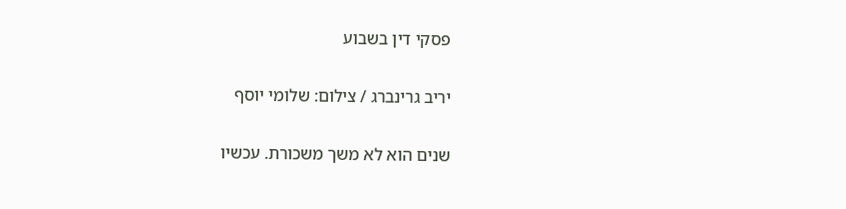פסקי דין בשבוע

יריב גרינברג / צילום: שלומי יוסף

שנים הוא לא משך משכורת. עכשיו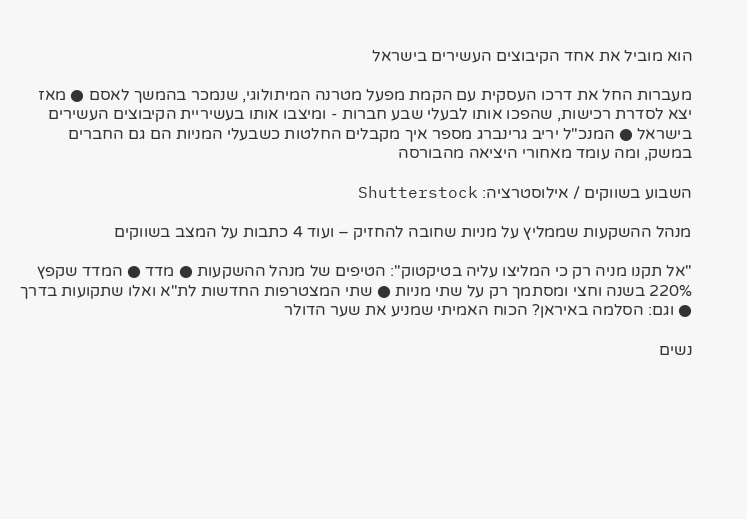הוא מוביל את אחד הקיבוצים העשירים בישראל

מעברות החל את דרכו העסקית עם הקמת מפעל מטרנה המיתולוגי, שנמכר בהמשך לאסם ● מאז יצא לסדרת רכישות, שהפכו אותו לבעלי שבע חברות - ומיצבו אותו בעשיריית הקיבוצים העשירים בישראל ● המנכ"ל יריב גרינברג מספר איך מקבלים החלטות כשבעלי המניות הם גם החברים במשק, ומה עומד מאחורי היציאה מהבורסה

השבוע בשווקים / אילוסטרציה: Shutterstock

מנהל ההשקעות שממליץ על מניות שחובה להחזיק – ועוד 4 כתבות על המצב בשווקים

"אל תקנו מניה רק כי המליצו עליה בטיקטוק": הטיפים של מנהל ההשקעות ● מדד ● המדד שקפץ 220% בשנה וחצי ומסתמך רק על שתי מניות ● שתי המצטרפות החדשות לת"א ואלו שתקועות בדרך ● וגם: הסלמה באיראן? הכוח האמיתי שמניע את שער הדולר

נשים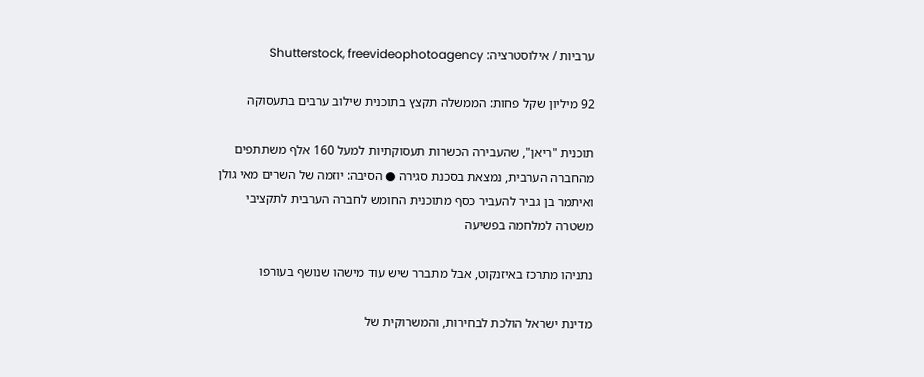ערביות / אילוסטרציה: Shutterstock, freevideophotoagency

92 מיליון שקל פחות: הממשלה תקצץ בתוכנית שילוב ערבים בתעסוקה

תוכנית "ריאן", שהעבירה הכשרות תעסוקתיות למעל 160 אלף משתתפים מהחברה הערבית, נמצאת בסכנת סגירה ● הסיבה: יוזמה של השרים מאי גולן ואיתמר בן גביר להעביר כסף מתוכנית החומש לחברה הערבית לתקציבי משטרה למלחמה בפשיעה

נתניהו מתרכז באיזנקוט, אבל מתברר שיש עוד מישהו שנושף בעורפו

מדינת ישראל הולכת לבחירות, והמשרוקית של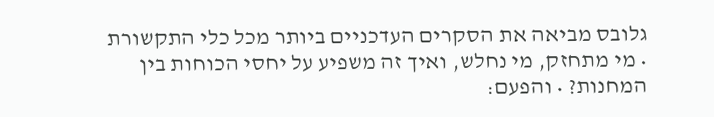גלובס מביאה את הסקרים העדכניים ביותר מכל כלי התקשורת • מי מתחזק, מי נחלש, ואיך זה משפיע על יחסי הכוחות בין המחנות? • והפעם: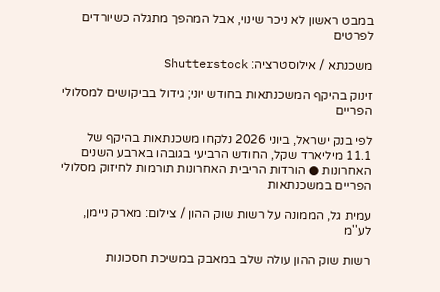במבט ראשון לא ניכר שינוי, אבל המהפך מתגלה כשיורדים לפרטים

משכנתא / אילוסטרציה: Shutterstock

זינוק בהיקף המשכנתאות בחודש יוני; גידול בביקושים למסלולי הפריים

לפי בנק ישראל, ביוני 2026 נלקחו משכנתאות בהיקף של 11.1 מיליארד שקל, החודש הרביעי בגובהו בארבע השנים האחרונות ● הורדות הריבית האחרונות תורמות לחיזוק מסלולי הפריים במשכנתאות

עמית גל, הממונה על רשות שוק ההון / צילום: מארק ניימן, לע''מ

רשות שוק ההון עולה שלב במאבק במשיכת חסכונות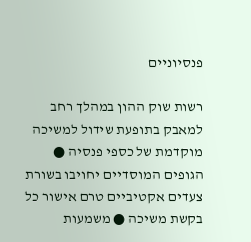פנסיוניים

רשות שוק ההון במהלך רחב למאבק בתופעת שידול למשיכה מוקדמת של כספי פנסיה ● הגופים המוסדיים יחויבו בשורת צעדים אקטיביים טרם אישור כל בקשת משיכה ● משמעות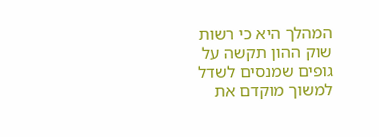המהלך היא כי רשות שוק ההון תקשה על גופים שמנסים לשדל למשוך מוקדם את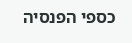כספי הפנסיה